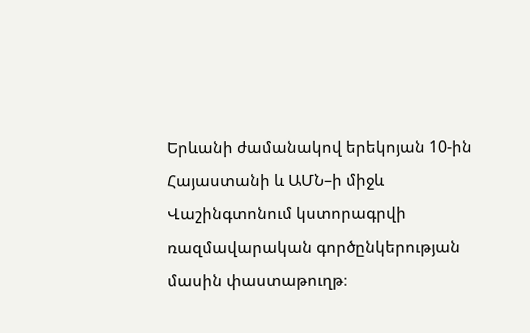Երևանի ժամանակով երեկոյան 10-ին Հայաստանի և ԱՄՆ–ի միջև Վաշինգտոնում կստորագրվի ռազմավարական գործընկերության մասին փաստաթուղթ։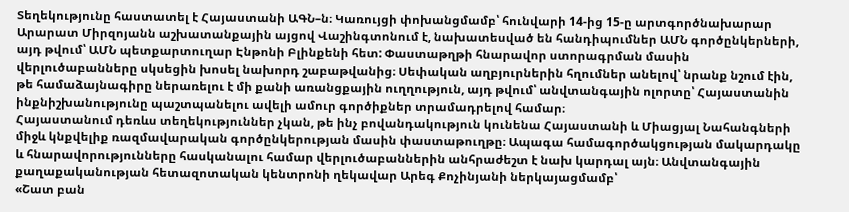Տեղեկությունը հաստատել է Հայաստանի ԱԳՆ–ն։ Կառույցի փոխանցմամբ՝ հունվարի 14-ից 15-ը արտգործնախարար Արարատ Միրզոյանն աշխատանքային այցով Վաշինգտոնում է, նախատեսված են հանդիպումներ ԱՄՆ գործընկերների, այդ թվում՝ ԱՄՆ պետքարտուղար Էնթոնի Բլինքենի հետ: Փաստաթղթի հնարավոր ստորագրման մասին վերլուծաբանները սկսեցին խոսել նախորդ շաբաթվանից։ Սեփական աղբյուրներին հղումներ անելով՝ նրանք նշում էին, թե համաձայնագիրը ներառելու է մի քանի առանցքային ուղղություն, այդ թվում՝ անվտանգային ոլորտը՝ Հայաստանին ինքնիշխանությունը պաշտպանելու ավելի ամուր գործիքներ տրամադրելով համար։
Հայաստանում դեռևս տեղեկություններ չկան, թե ինչ բովանդակություն կունենա Հայաստանի և Միացյալ Նահանգների միջև կնքվելիք ռազմավարական գործընկերության մասին փաստաթուղթը։ Ապագա համագործակցության մակարդակը և հնարավորությունները հասկանալու համար վերլուծաբաններին անհրաժեշտ է նախ կարդալ այն։ Անվտանգային քաղաքականության հետազոտական կենտրոնի ղեկավար Արեգ Քոչինյանի ներկայացմամբ՝
«Շատ բան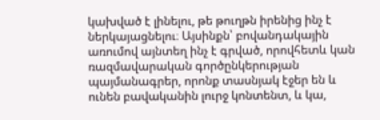կախված է լինելու, թե թուղթն իրենից ինչ է ներկայացնելու։ Այսինքն՝ բովանդակային առումով այնտեղ ինչ է գրված, որովհետև կան ռազմավարական գործընկերության պայմանագրեր, որոնք տասնյակ էջեր են և ունեն բավականին լուրջ կոնտենտ, և կա,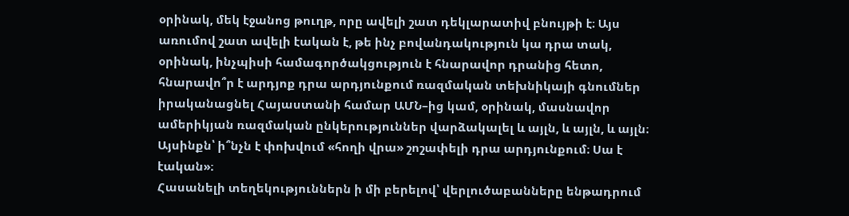օրինակ, մեկ էջանոց թուղթ, որը ավելի շատ դեկլարատիվ բնույթի է։ Այս առումով շատ ավելի էական է, թե ինչ բովանդակություն կա դրա տակ, օրինակ, ինչպիսի համագործակցություն է հնարավոր դրանից հետո, հնարավո՞ր է արդյոք դրա արդյունքում ռազմական տեխնիկայի գնումներ իրականացնել Հայաստանի համար ԱՄՆ–ից կամ, օրինակ, մասնավոր ամերիկյան ռազմական ընկերություններ վարձակալել և այլն, և այլն, և այլն։ Այսինքն՝ ի՞նչն է փոխվում «հողի վրա» շոշափելի դրա արդյունքում։ Սա է էական»։
Հասանելի տեղեկություններն ի մի բերելով՝ վերլուծաբանները ենթադրում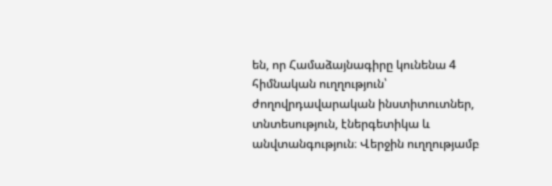են, որ Համաձայնագիրը կունենա 4 հիմնական ուղղություն՝ ժողովրդավարական ինստիտուտներ, տնտեսություն, էներգետիկա և անվտանգություն։ Վերջին ուղղությամբ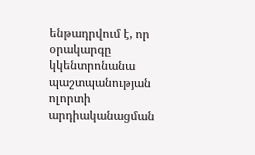ենթադրվում է, որ օրակարգը կկենտրոնանա պաշտպանության ոլորտի արդիականացման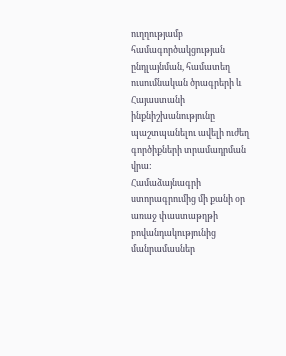ուղղությամբ համագործակցության ընդլայնման, համատեղ ուսումնական ծրագրերի և Հայաստանի ինքնիշխանությունը պաշտպանելու ավելի ուժեղ գործիքների տրամադրման վրա:
Համաձայնագրի ստորագրումից մի քանի օր առաջ փաստաթղթի բովանդակությունից մանրամասներ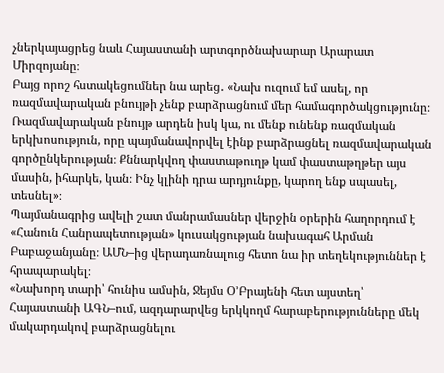չներկայացրեց նաև Հայաստանի արտգործնախարար Արարատ Միրզոյանը։
Բայց որոշ հստակեցումներ նա արեց․ «Նախ ուզում եմ ասել, որ ռազմավարական բնույթի չենք բարձրացնում մեր համագործակցությունը։ Ռազմավարական բնույթ արդեն իսկ կա, ու մենք ունենք ռազմական երկխոսություն, որը պայմանավորվել էինք բարձրացնել ռազմավարական գործընկերության։ Քննարկվող փաստաթուղթ կամ փաստաթղթեր այս մասին, իհարկե, կան։ Ինչ կլինի դրա արդյունքը, կարող ենք սպասել, տեսնել»։
Պայմանագրից ավելի շատ մանրամասներ վերջին օրերին հաղորդում է «Հանուն Հանրապետության» կուսակցության նախագահ Արման Բաբաջանյանը։ ԱՄՆ–ից վերադառնալուց հետո նա իր տեղեկություններ է հրապարակել։
«Նախորդ տարի՝ հունիս ամսին, Ջեյմս Օ’Բրայենի հետ այստեղ՝ Հայաստանի ԱԳՆ–ում, ազդարարվեց երկկողմ հարաբերությունները մեկ մակարդակով բարձրացնելու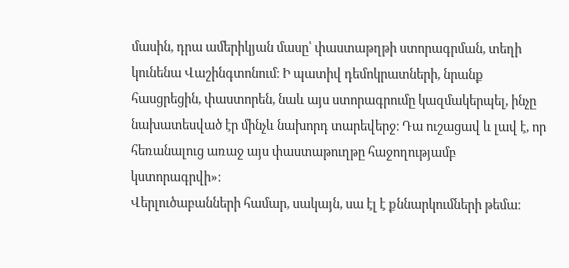մասին, դրա ամերիկյան մասը՝ փաստաթղթի ստորագրման, տեղի կունենա Վաշինգտոնում։ Ի պատիվ դեմոկրատների, նրանք հասցրեցին, փաստորեն, նաև այս ստորագրումը կազմակերպել, ինչը նախատեսված էր մինչև նախորդ տարեվերջ։ Դա ուշացավ և լավ է, որ հեռանալուց առաջ այս փաստաթուղթը հաջողությամբ կստորագրվի»։
Վերլուծաբանների համար, սակայն, սա էլ է քննարկումների թեմա։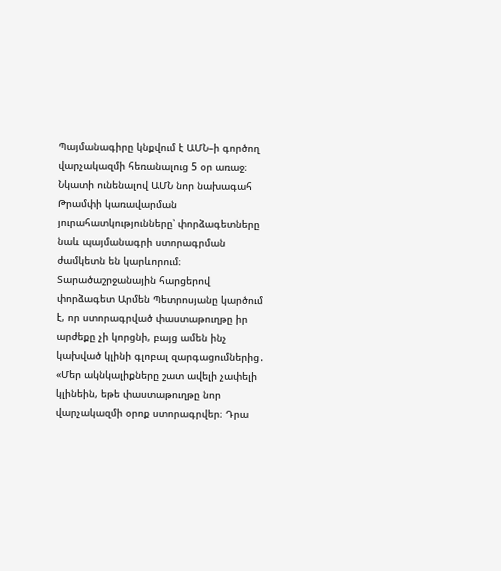Պայմանագիրը կնքվում է ԱՄՆ–ի գործող վարչակազմի հեռանալուց 5 օր առաջ։ Նկատի ունենալով ԱՄՆ նոր նախագահ Թրամփի կառավարման յուրահատկությունները՝ փորձագետները նաև պայմանագրի ստորագրման ժամկետն են կարևորում։ Տարածաշրջանային հարցերով փորձագետ Արմեն Պետրոսյանը կարծում է, որ ստորագրված փաստաթուղթը իր արժեքը չի կորցնի, բայց ամեն ինչ կախված կլինի գլոբալ զարգացումներից․
«Մեր ակնկալիքները շատ ավելի չափելի կլինեին, եթե փաստաթուղթը նոր վարչակազմի օրոք ստորագրվեր։ Դրա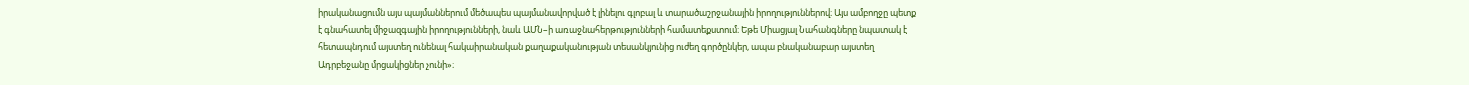իրականացումն այս պայմաններում մեծապես պայմանավորված է լինելու գլոբալ և տարածաշրջանային իրողություններով։ Այս ամբողջը պետք է գնահատել միջազգային իրողությունների, նաև ԱՄՆ–ի առաջնահերթությունների համատեքստում։ Եթե Միացյալ Նահանգները նպատակ է հետապնդում այստեղ ունենալ հակաիրանական քաղաքականության տեսանկյունից ուժեղ գործընկեր, ապա բնականաբար այստեղ Ադրբեջանը մրցակիցներ չունի»։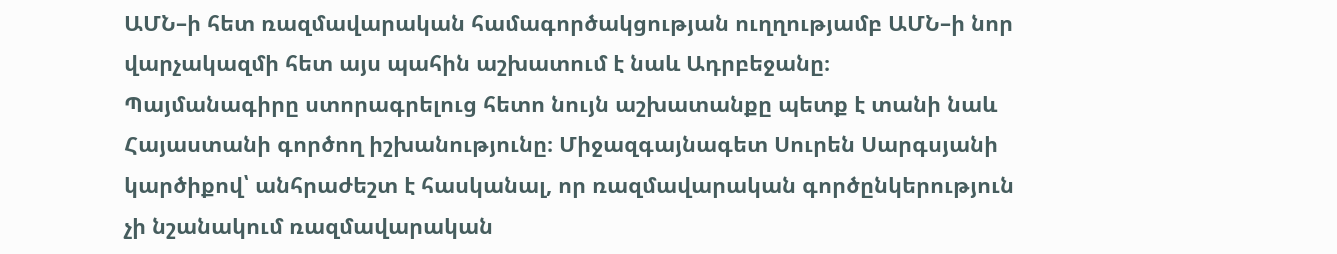ԱՄՆ–ի հետ ռազմավարական համագործակցության ուղղությամբ ԱՄՆ–ի նոր վարչակազմի հետ այս պահին աշխատում է նաև Ադրբեջանը։
Պայմանագիրը ստորագրելուց հետո նույն աշխատանքը պետք է տանի նաև Հայաստանի գործող իշխանությունը։ Միջազգայնագետ Սուրեն Սարգսյանի կարծիքով՝ անհրաժեշտ է հասկանալ, որ ռազմավարական գործընկերություն չի նշանակում ռազմավարական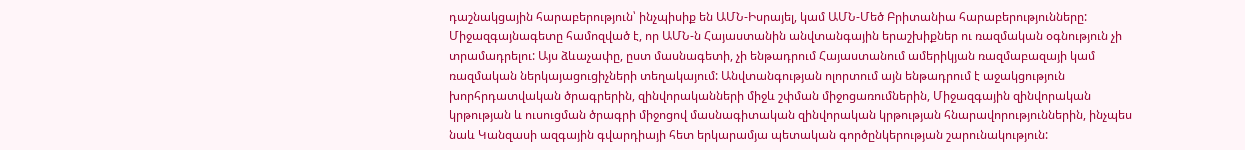դաշնակցային հարաբերություն՝ ինչպիսիք են ԱՄՆ-Իսրայել, կամ ԱՄՆ-Մեծ Բրիտանիա հարաբերությունները: Միջազգայնագետը համոզված է, որ ԱՄՆ-ն Հայաստանին անվտանգային երաշխիքներ ու ռազմական օգնություն չի տրամադրելու: Այս ձևաչափը, ըստ մասնագետի, չի ենթադրում Հայաստանում ամերիկյան ռազմաբազայի կամ ռազմական ներկայացուցիչների տեղակայում: Անվտանգության ոլորտում այն ենթադրում է աջակցություն խորհրդատվական ծրագրերին, զինվորականների միջև շփման միջոցառումներին, Միջազգային զինվորական կրթության և ուսուցման ծրագրի միջոցով մասնագիտական զինվորական կրթության հնարավորություններին, ինչպես նաև Կանզասի ազգային գվարդիայի հետ երկարամյա պետական գործընկերության շարունակություն: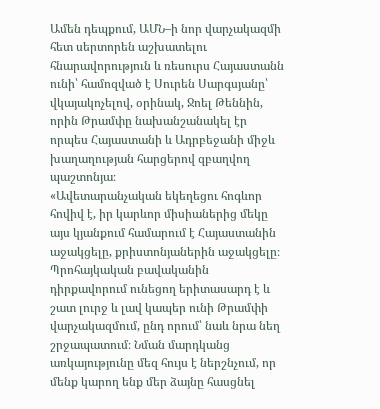Ամեն դեպքում, ԱՄՆ–ի նոր վարչակազմի հետ սերտորեն աշխատելու հնարավորություն և ռեսուրս Հայաստանն ունի՝ համոզված է Սուրեն Սարգսյանը՝ վկայակոչելով, օրինակ, Ջոել Թեննին, որին Թրամփը նախանշանակել էր որպես Հայաստանի և Ադրբեջանի միջև խաղաղության հարցերով զբաղվող պաշտոնյա։
«Ավետարանչական եկեղեցու հոգևոր հովիվ է, իր կարևոր միսիաներից մեկը այս կյանքում համարում է Հայաստանին աջակցելը, քրիստոնյաներին աջակցելը։ Պրոհայկական բավականին դիրքավորում ունեցող երիտասարդ է և շատ լուրջ և լավ կապեր ունի Թրամփի վարչակազմում, ընդ որում՝ նաև նրա նեղ շրջապատում։ Նման մարդկանց առկայությունը մեզ հույս է ներշնչում, որ մենք կարող ենք մեր ձայնը հասցնել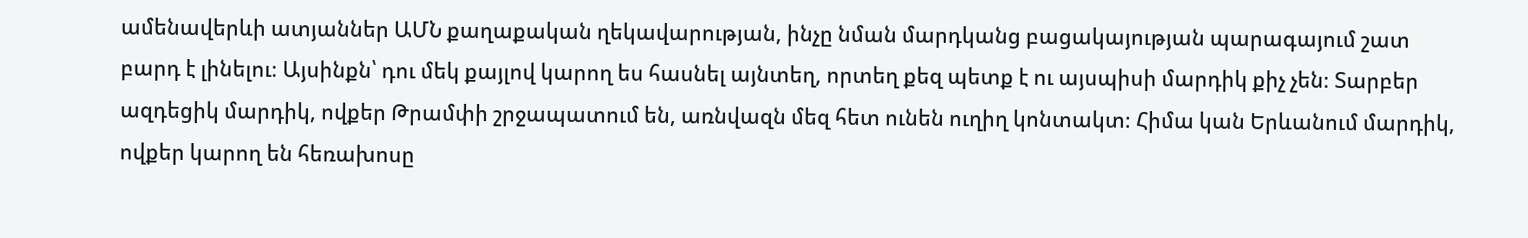ամենավերևի ատյաններ ԱՄՆ քաղաքական ղեկավարության, ինչը նման մարդկանց բացակայության պարագայում շատ բարդ է լինելու։ Այսինքն՝ դու մեկ քայլով կարող ես հասնել այնտեղ, որտեղ քեզ պետք է ու այսպիսի մարդիկ քիչ չեն։ Տարբեր ազդեցիկ մարդիկ, ովքեր Թրամփի շրջապատում են, առնվազն մեզ հետ ունեն ուղիղ կոնտակտ։ Հիմա կան Երևանում մարդիկ, ովքեր կարող են հեռախոսը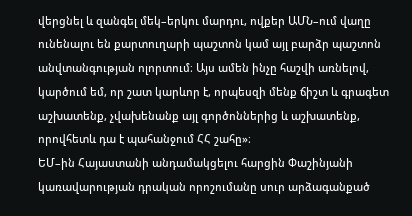վերցնել և զանգել մեկ–երկու մարդու, ովքեր ԱՄՆ–ում վաղը ունենալու են քարտուղարի պաշտոն կամ այլ բարձր պաշտոն անվտանգության ոլորտում։ Այս ամեն ինչը հաշվի առնելով, կարծում եմ, որ շատ կարևոր է, որպեսզի մենք ճիշտ և գրագետ աշխատենք, չվախենանք այլ գործոններից և աշխատենք, որովհետև դա է պահանջում ՀՀ շահը»։
ԵՄ–ին Հայաստանի անդամակցելու հարցին Փաշինյանի կառավարության դրական որոշումանը սուր արձագանքած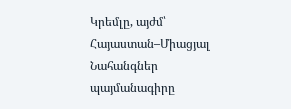Կրեմլը, այժմ՝ Հայաստան–Միացյալ Նահանգներ պայմանագիրը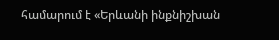համարում է «Երևանի ինքնիշխան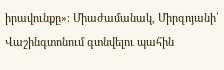իրավունքը»։ Միաժամանակ, Միրզոյանի՝ Վաշինգտոնում գտնվելու պահին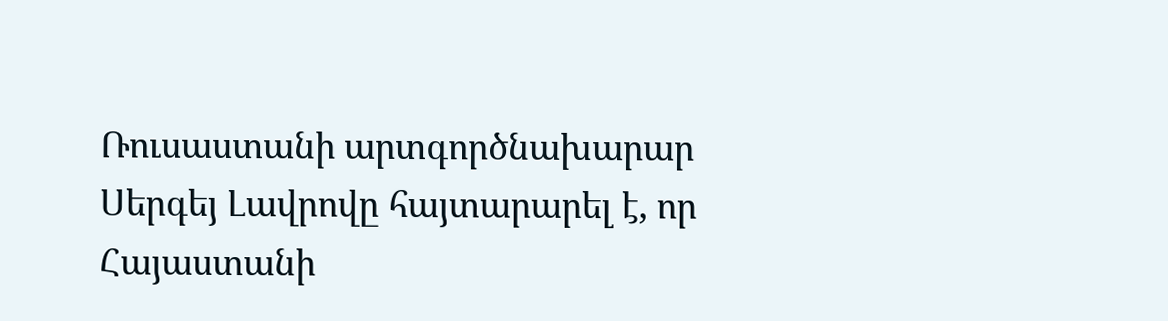Ռուսաստանի արտգործնախարար Սերգեյ Լավրովը հայտարարել է, որ Հայաստանի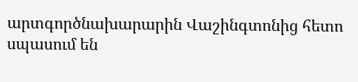արտգործնախարարին Վաշինգտոնից հետո սպասում են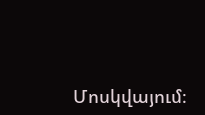Մոսկվայում։